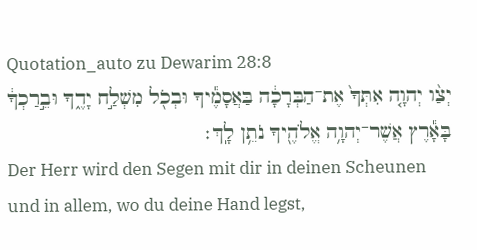Quotation_auto zu Dewarim 28:8
יְצַ֨ו יְהוָ֤ה אִתְּךָ֙ אֶת־הַבְּרָכָ֔ה בַּאֲסָמֶ֕יךָ וּבְכֹ֖ל מִשְׁלַ֣ח יָדֶ֑ךָ וּבֵ֣רַכְךָ֔ בָּאָ֕רֶץ אֲשֶׁר־יְהוָ֥ה אֱלֹהֶ֖יךָ נֹתֵ֥ן לָֽךְ׃
Der Herr wird den Segen mit dir in deinen Scheunen und in allem, wo du deine Hand legst,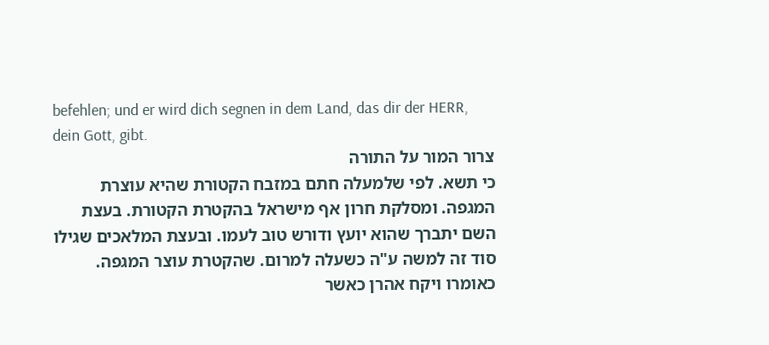befehlen; und er wird dich segnen in dem Land, das dir der HERR, dein Gott, gibt.
צרור המור על התורה
כי תשא. לפי שלמעלה חתם במזבח הקטורת שהיא עוצרת המגפה. ומסלקת חרון אף מישראל בהקטרת הקטורת. בעצת השם יתברך שהוא יועץ ודורש טוב לעמו. ובעצת המלאכים שגילו סוד זה למשה ע"ה כשעלה למרום. שהקטרת עוצר המגפה. כאומרו ויקח אהרן כאשר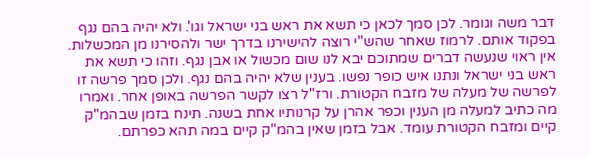דבר משה וגומר. לכן סמך לכאן כי תשא את ראש בני ישראל וגו'. ולא יהיה בהם נגף בפקוד אותם. לרמוז שאחר שהש"י רוצה להישירנו בדרך ישר ולהסירנו מן המכשלות. אין ראוי שנעשה דברים שמתוכם יבא לנו שום מכשול או אבן נגף. וזהו כי תשא את ראש בני ישראל ונתנו איש כופר נפשו. בענין שלא יהיה בהם נגף. ולכן סמך פרשה זו לפרשה של מעלה של מזבח הקטורת. ורז"ל רצו לקשר הפרשה באופן אחר. ואמרו מה כתיב למעלה מן הענין וכפר אהרן על קרנותיו אחת בשנה. תינח בזמן שבהמ"ק קיים ומזבח הקטורת עומד. אבל בזמן שאין בהמ"ק קיים במה תהא כפרתם.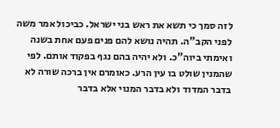לזה סמך כי תשא את ראש בני ישראל. כביכול אמר משה לפני הקב"ה. תהיה נושא להם פנים פעם אחת בשנה ואימתי ביוה"כ. ולא יהיה בהם נגף בפקוד אותם. לפי שהמנין שולט בו עין הרע. כאומרם אין ברכה שורה לא בדבר המדוד ולא בדבר המנוי אלא בדבר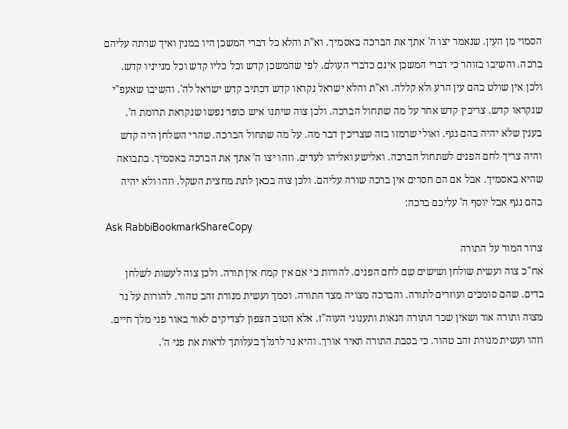הסמוי מן העין. שנאמר יצו ה' אתך את הברכה באסמיך. וא"ת והלא כל דברי המשכן היו במנין ואיך שרתה עליהם ברכה. והשיבו בזוהר כי דברי המשכן אינם כדברי העולם. לפי שהמשכן קדש וכל כליו קדש וכל מנייניו קדש. ולכן אין שולט בהם עין הרע ולא קללה. וא"ת והלא ישראל נקראו קדש דכתיב קדש ישראל לה'. והשיבו שאעפ"י שנקראו קדש. צריכין קדש אחר על מה שתחול הברכה. ולכן צוה שיתנו איש כופר נפשו שנקראת תרומת ה'. בענין שלא יהיה בהם נגף. ואולי שרמזו בזה שצריכין דבר מה. על מה שתחול הברכה. שהרי השלחן היה קדש והיה צריך לחם הפנים לשתחול הברכה. ואלישע ואליהו לעדים. וזהו יצו ה' אתך את הברכה באסמיך. בתבואה שהיא באסמיך. אבל אם הם חסרים אין ברכה שורה עליהם. ולכן צוה בכאן לתת מחצית השקל. וזהו ולא יהיה בהם נגף אבל יוסף ה' עליכם ברכה:
Ask RabbiBookmarkShareCopy
צרור המור על התורה
אח"כ צוה ועשית שולחן ושישים שם לחם הפנים. להורות כי אם אין קמח אין תורה. ולכן צוה לעשות לשלחן בדים. שהם סומכים ועוזרים לתורה. והברכה מצויה מצד התורה. וסמך ועשית מנורת זהב טהור. להורות על נר מצוה ותורה אור ושאין שכר התורה הנאות ותענוגי העוה"ז. אלא הטוב הצפון לצדיקים לאור באור פני מלך חיים. וזהו ועשית מנורת זהב טהור. כי בסבת התורה תאיר אורך. והיא נר לרגלך בעלותך לראות את פני ה'.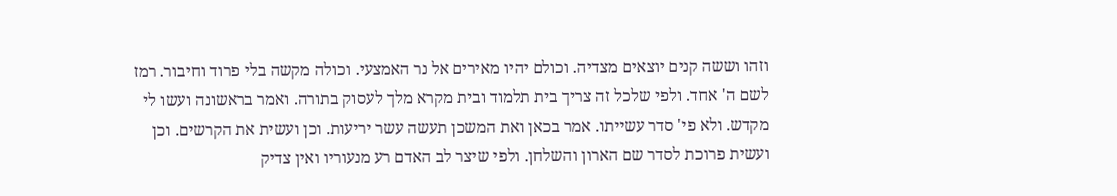וזהו וששה קנים יוצאים מצדיה. וכולם יהיו מאירים אל נר האמצעי. וכולה מקשה בלי פרוד וחיבור. רמז לשם ה' אחד. ולפי שלכל זה צריך בית תלמוד ובית מקרא מלך לעסוק בתורה. ואמר בראשונה ועשו לי מקדש. ולא פי' סדר עשייתו. אמר בכאן ואת המשכן תעשה עשר יריעות. וכן ועשית את הקרשים. וכן ועשית פרוכת לסדר שם הארון והשלחן. ולפי שיצר לב האדם רע מנעוריו ואין צדיק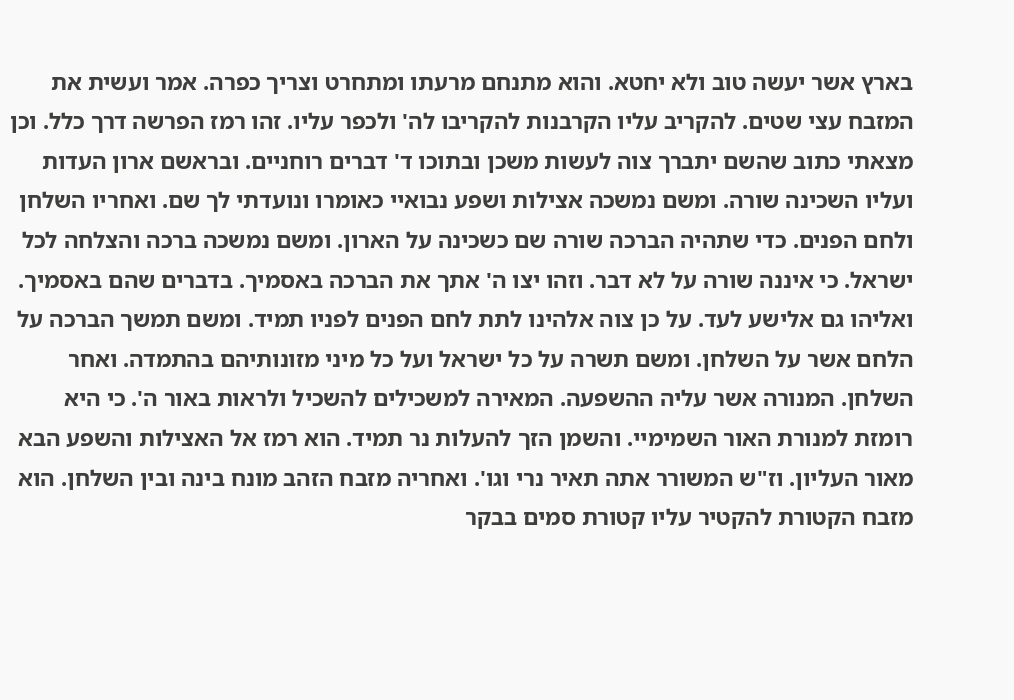בארץ אשר יעשה טוב ולא יחטא. והוא מתנחם מרעתו ומתחרט וצריך כפרה. אמר ועשית את המזבח עצי שטים. להקריב עליו הקרבנות להקריבו לה' ולכפר עליו. זהו רמז הפרשה דרך כלל. וכן מצאתי כתוב שהשם יתברך צוה לעשות משכן ובתוכו ד' דברים רוחניים. ובראשם ארון העדות ועליו השכינה שורה. ומשם נמשכה אצילות ושפע נבואיי כאומרו ונועדתי לך שם. ואחריו השלחן ולחם הפנים. כדי שתהיה הברכה שורה שם כשכינה על הארון. ומשם נמשכה ברכה והצלחה לכל ישראל. כי איננה שורה על לא דבר. וזהו יצו ה' אתך את הברכה באסמיך. בדברים שהם באסמיך. ואליהו גם אלישע לעד. על כן צוה אלהינו לתת לחם הפנים לפניו תמיד. ומשם תמשך הברכה על הלחם אשר על השלחן. ומשם תשרה על כל ישראל ועל כל מיני מזונותיהם בהתמדה. ואחר השלחן. המנורה אשר עליה ההשפעה. המאירה למשכילים להשכיל ולראות באור ה'. כי היא רומזת למנורת האור השמימיי. והשמן הזך להעלות נר תמיד. הוא רמז אל האצילות והשפע הבא מאור העליון. וז"ש המשורר אתה תאיר נרי וגו'. ואחריה מזבח הזהב מונח בינה ובין השלחן. הוא מזבח הקטורת להקטיר עליו קטורת סמים בבקר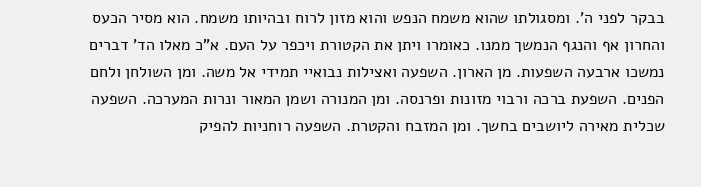בבקר לפני ה'. ומסגולתו שהוא משמח הנפש והוא מזון לרוח ובהיותו משמח. הוא מסיר הכעס והחרון אף והנגף הנמשך ממנו. כאומרו ויתן את הקטורת ויכפר על העם. א"כ מאלו הד' דברים נמשכו ארבעה השפעות. מן הארון. השפעה ואצילות נבואיי תמידי אל משה. ומן השולחן ולחם הפנים. השפעת ברכה ורבוי מזונות ופרנסה. ומן המנורה ושמן המאור ונרות המערכה. השפעה שכלית מאירה ליושבים בחשך. ומן המזבח והקטרת. השפעה רוחניות להפיק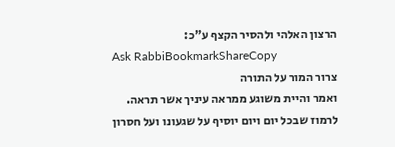הרצון האלהי ולהסיר הקצף ע"כ:
Ask RabbiBookmarkShareCopy
צרור המור על התורה
ואמר והיית משוגע ממראה עיניך אשר תראה. לרמוז שבכל יום ויום יוסיף על שגעונו ועל חסרון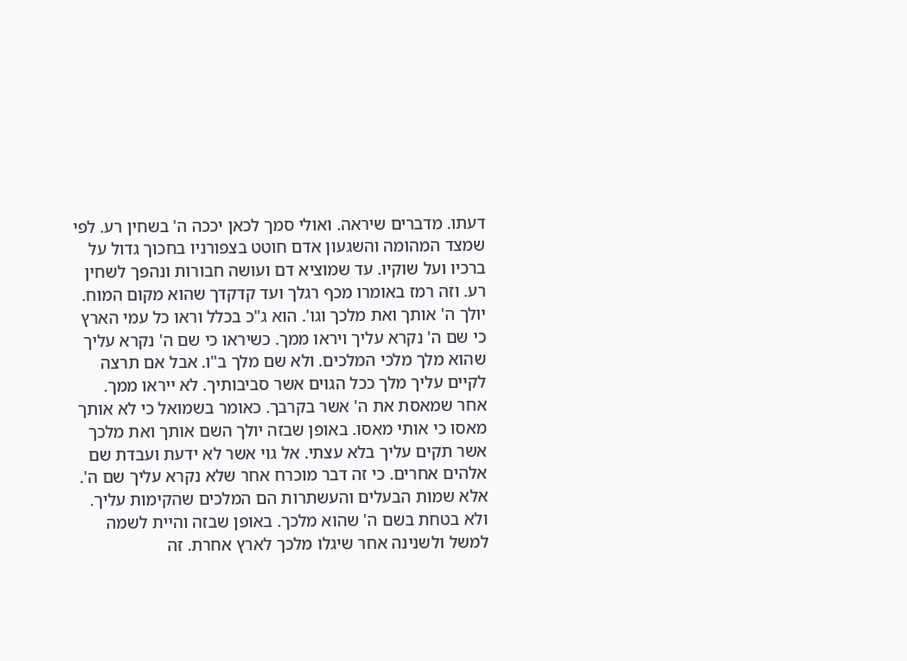דעתו. מדברים שיראה. ואולי סמך לכאן יככה ה' בשחין רע. לפי שמצד המהומה והשגעון אדם חוטט בצפורניו בחכוך גדול על ברכיו ועל שוקיו. עד שמוציא דם ועושה חבורות ונהפך לשחין רע. וזה רמז באומרו מכף רגלך ועד קדקדך שהוא מקום המוח. יולך ה' אותך ואת מלכך וגו'. הוא ג"כ בכלל וראו כל עמי הארץ כי שם ה' נקרא עליך ויראו ממך. כשיראו כי שם ה' נקרא עליך שהוא מלך מלכי המלכים. ולא שם מלך ב"ו. אבל אם תרצה לקיים עליך מלך ככל הגוים אשר סביבותיך. לא ייראו ממך. אחר שמאסת את ה' אשר בקרבך. כאומר בשמואל כי לא אותך מאסו כי אותי מאסו. באופן שבזה יולך השם אותך ואת מלכך אשר תקים עליך בלא עצתי. אל גוי אשר לא ידעת ועבדת שם אלהים אחרים. כי זה דבר מוכרח אחר שלא נקרא עליך שם ה'. אלא שמות הבעלים והעשתרות הם המלכים שהקימות עליך. ולא בטחת בשם ה' שהוא מלכך. באופן שבזה והיית לשמה למשל ולשנינה אחר שיגלו מלכך לארץ אחרת. זה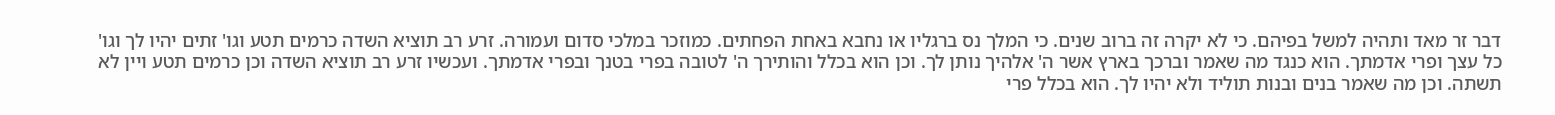דבר זר מאד ותהיה למשל בפיהם. כי לא יקרה זה ברוב שנים. כי המלך נס ברגליו או נחבא באחת הפחתים. כמוזכר במלכי סדום ועמורה. זרע רב תוציא השדה כרמים תטע וגו' זתים יהיו לך וגו' כל עצך ופרי אדמתך. הוא כנגד מה שאמר וברכך בארץ אשר ה' אלהיך נותן לך. וכן הוא בכלל והותירך ה' לטובה בפרי בטנך ובפרי אדמתך. ועכשיו זרע רב תוציא השדה וכן כרמים תטע ויין לא תשתה. וכן מה שאמר בנים ובנות תוליד ולא יהיו לך. הוא בכלל פרי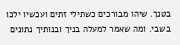בטנך. שיהו מבורכים כשתילי זתים ועכשיו ילכו בשבי. ומה שאמר למעלה בניך ובנותיך נתונים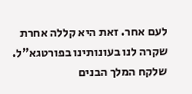לעם אחר. זאת היא קללה אחרת שקרה לנו בעונותינו בפורטגא"ל. שלקח המלך הבנים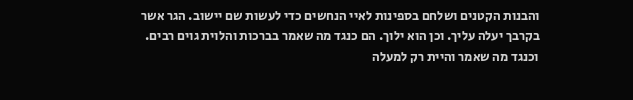והבנות הקטנים ושלחם בספינות לאיי הנחשים כדי לעשות שם יישוב. הגר אשר בקרבך יעלה עליך. וכן הוא ילוך. הם כנגד מה שאמר בברכות והלוית גוים רבים. וכנגד מה שאמר והיית רק למעלה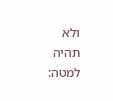ולא תהיה למטה: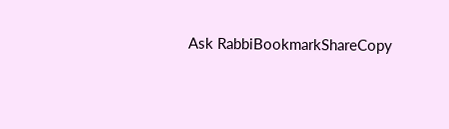Ask RabbiBookmarkShareCopy